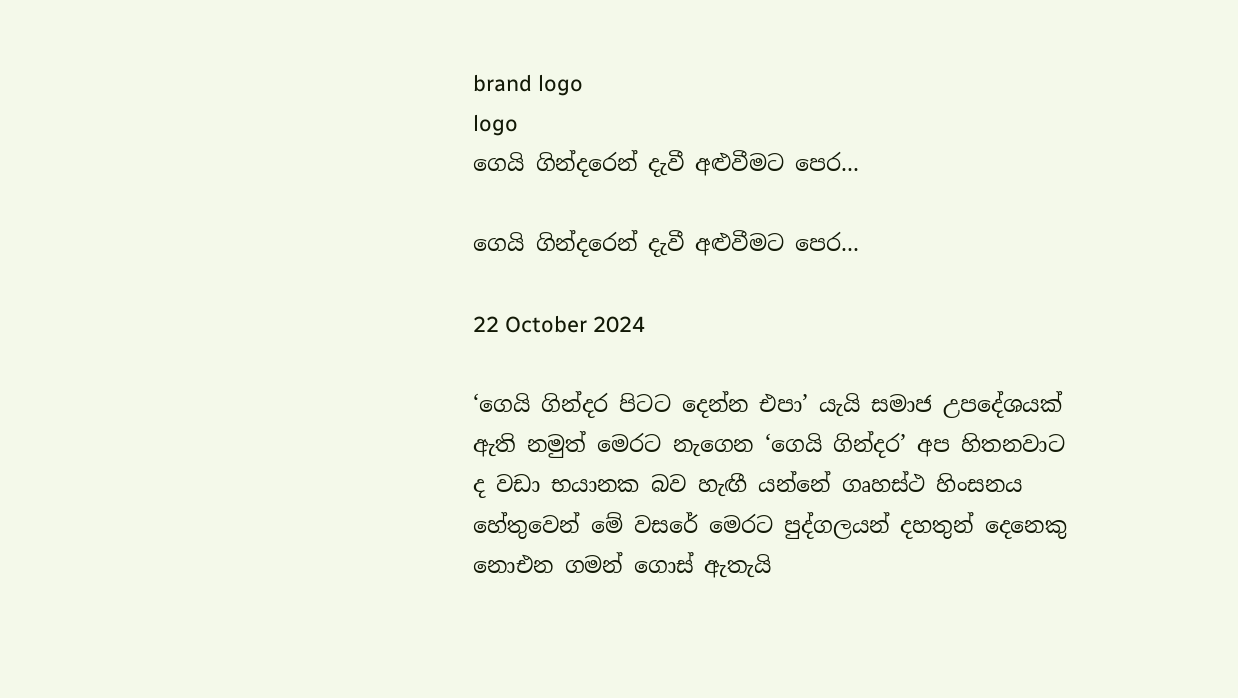brand logo
logo
ගෙයි ගින්දරෙන් දැවී අළුවීමට පෙර...

ගෙයි ගින්දරෙන් දැවී අළුවීමට පෙර...

22 October 2024

‘ගෙයි ගින්දර පිටට දෙන්න එපා’ යැයි සමාජ උපදේශයක් ඇති නමුත් මෙරට නැගෙන ‘ගෙයි ගින්දර’ අප හිතනවාට ද වඩා භයානක බව හැඟී යන්නේ ගෘහස්ථ හිංසනය හේතුවෙන් මේ වසරේ ‍මෙරට පුද්ගලයන් දහතුන් දෙනෙකු නොඑන ගමන් ගොස් ඇතැයි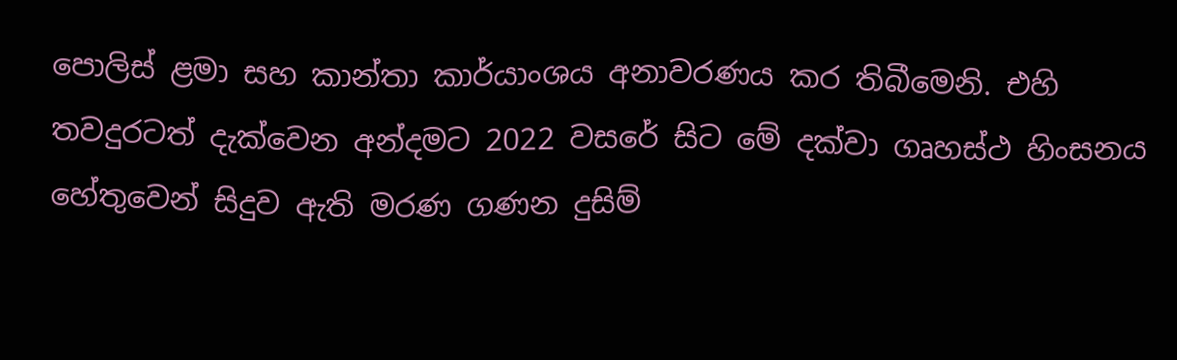පොලිස් ළමා සහ කාන්තා කාර්යාංශය අනාවරණය කර තිබීමෙනි. එහි තවදුරටත් දැක්වෙන අන්දමට 2022 වසරේ සිට මේ දක්වා ගෘහස්ථ හිංසනය හේතුවෙන් සිදුව ඇති මරණ ගණන දුසිම්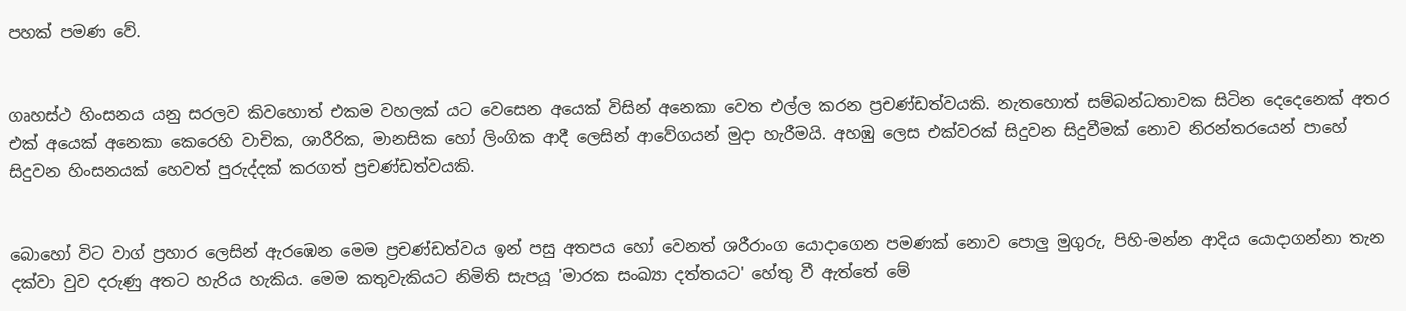පහක් පමණ වේ.


ගෘහස්ථ හිංසනය යනු සරලව කිවහොත් එකම වහලක් යට වෙසෙන අයෙක් විසින් අනෙකා වෙත එල්ල කරන ප්‍රචණ්ඩත්වයකි. නැතහොත් සම්බන්ධතාවක සිටින දෙදෙනෙක් අතර එක් අයෙක් අනෙකා කෙරෙහි වාචික, ශාරීරික, මානසික හෝ ලිංගික ආදී ලෙසින් ආවේගයන් මුදා හැරීමයි. අහඹු ලෙස එක්වරක් සිදුවන සිදුවීමක් නොව නිරන්තරයෙන් පාහේ සිදුවන හිංසනයක් හෙවත් පුරුද්දක් කරගත් ප්‍රචණ්ඩත්වයකි.


බොහෝ විට වාග් ප්‍රහාර ලෙසින් ඇරඹෙන මෙම ප්‍රචණ්ඩත්වය ඉන් පසු අතපය හෝ වෙනත් ශරීරාංග යොදාගෙන පමණක් නොව පොලු මුගුරු, පිහි-මන්න ආදිය යොදාගන්නා තැන දක්වා වුව දරුණු අතට හැරිය හැකිය. මෙම කතුවැකියට නිමිති සැපයූ 'මාරක සංඛ්‍යා දත්තයට' හේතු වී ඇත්තේ මේ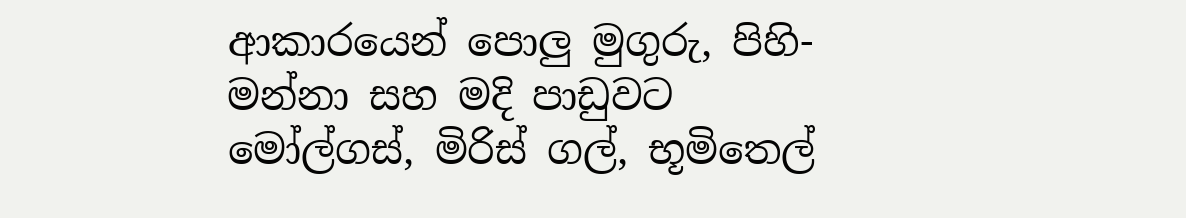ආකාරයෙන් පොලු මුගුරු, පිහි-මන්නා සහ මදි පාඩුවට මෝල්ගස්, මිරිස් ගල්, භූමිතෙල්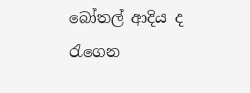බෝතල් ආදිය ද රැගෙන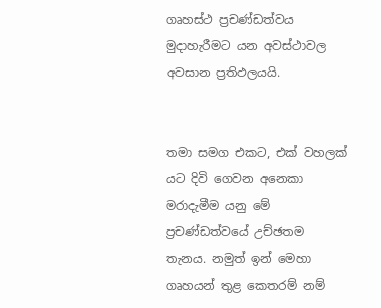ගෘහස්ථ ප්‍රචණ්ඩත්වය මුදාහැරීමට යන අවස්ථාවල අවසාන ප්‍රතිඵලයයි.


තමා සමග එකට, එක් වහලක් යට දිවි ගෙවන අනෙකා මරාදැමීම යනු මේ ප්‍රචණ්ඩත්වයේ උච්ඡතම තැනය. නමුත් ඉන් මෙහා ගෘහයන් තුළ කෙතරම් නම්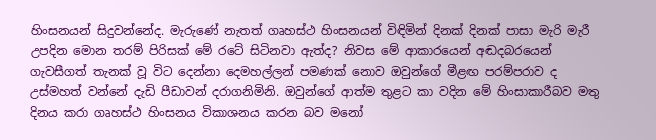හිංසනයන් සිදුවන්නේද. මැරුණේ නැතත් ගෘහස්ථ හිංසනයන් විඳිමින් දිනක් දිනක් පාසා මැරි මැරී උපදින මොන තරම් පිරිසක් මේ රටේ සිටිනවා ඇත්ද? නිවස මේ ආකාරයෙන් අඬදබරයෙන් ගැවසීගත් තැනක් වූ විට දෙන්නා දෙමහල්ලන් පමණක් නොව ඔවුන්ගේ මීළඟ පරම්පරාව ද උස්මහත් වන්නේ දැඩි පීඩාවන් දරාගනිමිනි. ඔවුන්ගේ ආත්ම තුළට කා වදින මේ හිංසාකාරීබව මතු දිනය කරා ගෘහස්ථ හිංසනය විකාශනය කරන බව මනෝ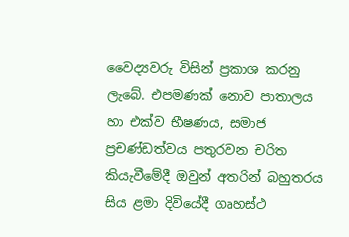වෛද්‍යවරු විසින් ප්‍රකාශ කරනු ලැබේ. එපමණක් නොව පාතාලය හා එක්ව භීෂණය, සමාජ ප්‍රචණ්ඩත්වය පතුරවන චරිත කියැවීමේදී ඔවුන් අතරින් බහුතරය සිය ළමා දිවියේදී ගෘහස්ථ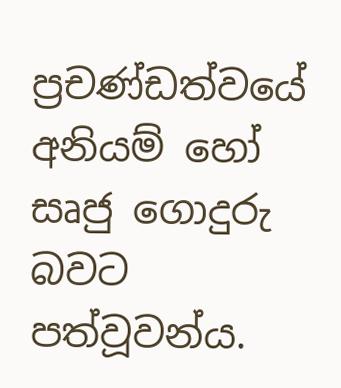ප්‍රචණ්ඩත්වයේ අනියම් හෝ සෘජු ගොදුරු බවට පත්වූවන්ය.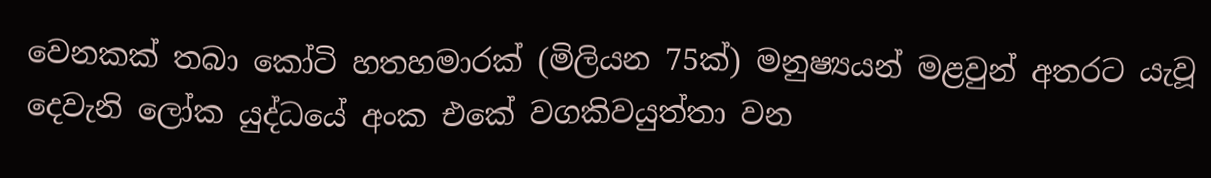වෙනකක් තබා කෝටි හතහමාරක් (මිලියන 75ක්) මනුෂ්‍යයන් මළවුන් අතරට යැවූ දෙවැනි ලෝක යුද්ධයේ අංක එකේ වගකිවයුත්තා වන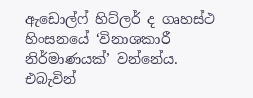ඇඩොල්ෆ් හිට්ලර් ද ගෘහස්ථ හිංසනයේ ‘විනාශකාරී නිර්මාණයක්’ වන්නේය. එබැවින්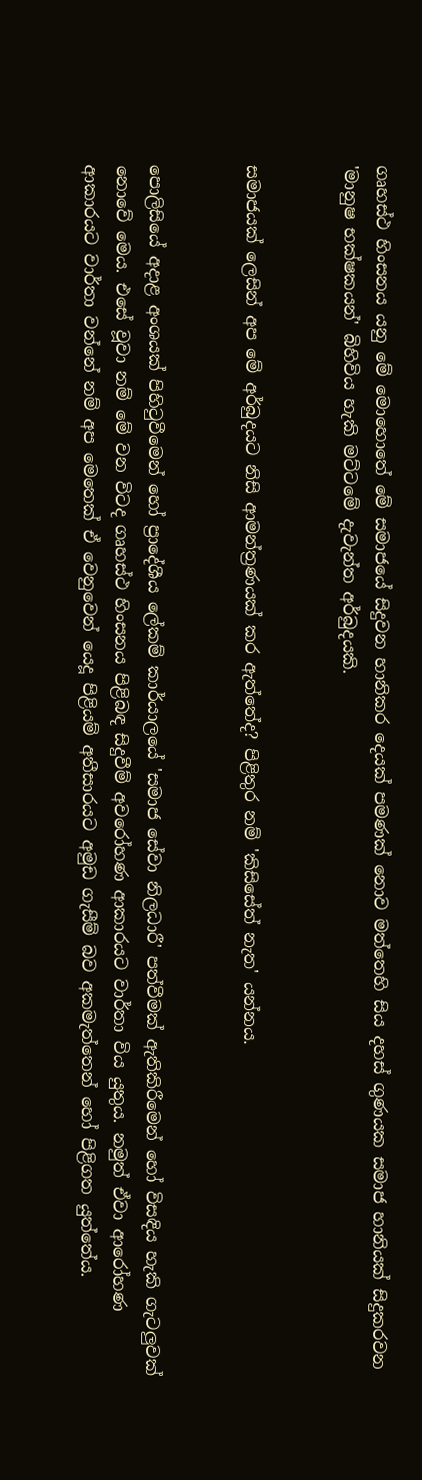ගෘහස්ථ හිංසනය යනු මේ මොහොතේ මේ සමාජයේ සිදුවන හානිකර දෙයක් පමණක් නොව මත්තෙහි සිය දහස් ගුණයක සමාජ හානියක් සිදුකරවන 'මානුෂ භක්ෂකයන්' බිහිවිය හැකි මට්ටමේ දැවැන්ත අර්බුදයකි.


සමාජයක් ලෙසින් අප මේ අර්බුදයට නිසි ආමන්ත්‍රණයක් කර ඇත්තේද? පිළිතුර නම් 'කිසිසේත් නැත' යන්නය.


පොලිසියේ අදාළ අංශයක් පිහිටුවීමෙන් හෝ ප්‍රාදේශීය ලේකම් කාර්යාලයේ 'සමාජ සේවා නිලධාරී' පත්වීමක් ඇතිකිරීමෙන් හෝ විසඳිය හැකි ගැටලුවක් නොවේ මෙය. එසේ වූවා නම් මේ වන විටද ගෘහස්ථ හිංසනය පිළිබඳ සිදුවීම් අවරෝහණ ආකාරයට වාර්තා විය යුතුය. නමුත් ඒවා ආරෝහණ ආකාරයට වාර්තා වන්නේ නම් අප මෙතෙක් ඒ වෙනුවෙන් යෙදූ පිළියම් අතීසාරයට අමුඩ ගැසීම් බව අකමැත්තෙන් හෝ පිළිගත යුත්තේය.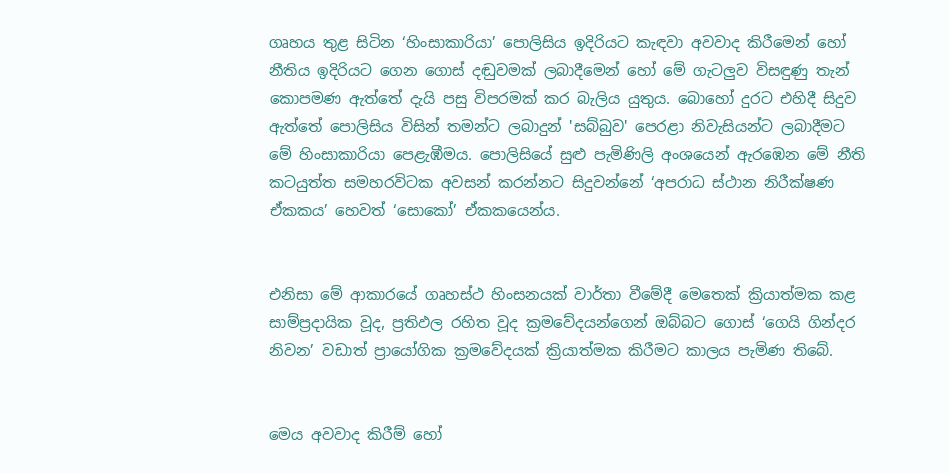ගෘහය තුළ සිටින ‘හිංසාකාරියා’ පොලිසිය ඉදිරියට කැඳවා අවවාද කිරීමෙන් හෝ නීතිය ඉදිරියට ගෙන ගොස් දඬුවමක් ලබාදීමෙන් හෝ මේ ගැටලුව විසඳුණු තැන් කොපමණ ඇත්තේ දැයි පසු විපරමක් කර බැලිය යුතුය. බොහෝ දුරට එහිදී සිදුව ඇත්තේ පොලිසිය විසින් තමන්ට ලබාදුන් 'සබ්බුව' පෙරළා නිවැසියන්ට ලබාදීමට මේ හිංසාකාරියා පෙළැඹීමය. පොලිසියේ සුළු පැමිණිලි අංශයෙන් ඇරඹෙන මේ නීති කටයුත්ත සමහරවිටක අවසන් කරන්නට සිදුවන්නේ ‘අපරාධ ස්ථාන නිරීක්ෂණ ඒකකය’ හෙවත් ‘සොකෝ’ ඒකකයෙන්ය.


එනිසා මේ ආකාරයේ ගෘහස්ථ හිංසනයක් වාර්තා වීමේදී මෙතෙක් ක්‍රියාත්මක කළ සාම්ප්‍රදායික වූද, ප්‍රතිඵල රහිත වූද ක්‍රමවේදයන්ගෙන් ඔබ්බට ගොස් ‘ගෙයි ගින්දර නිවන’ වඩාත් ප්‍රායෝගික ක්‍රමවේදයක් ක්‍රියාත්මක කිරීමට කාලය පැමිණ තිබේ.


මෙය අවවාද කිරීම් හෝ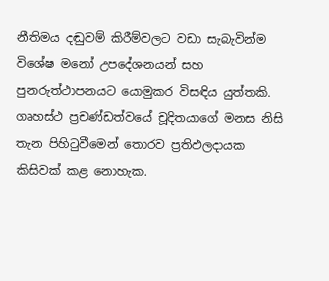නීතිමය දඬුවම් කිරීම්වලට වඩා සැබැවින්ම විශේෂ මනෝ උපදේශනයන් සහ පුනරුත්ථාපනයට යොමුකර විසඳිය යුත්තකි. ගෘහස්ථ ප්‍රචණ්ඩත්වයේ චූදිතයාගේ මනස නිසි තැන පිහිටුවීමෙන් තොරව ප්‍රතිඵලදායක කිසිවක් කළ නොහැක.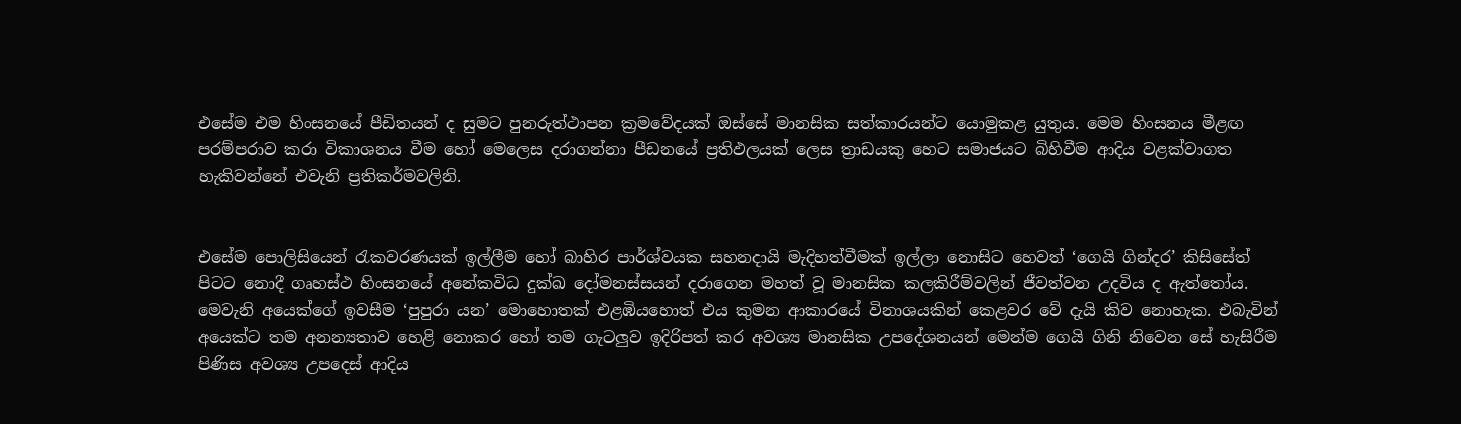එසේම එම හිංසනයේ පීඩිතයන් ද සුමට පුනරුත්ථාපන ක්‍රමවේදයක් ඔස්සේ මානසික සත්කාරයන්ට යොමුකළ යුතුය. මෙම හිංසනය මීළඟ පරම්පරාව කරා විකාශනය වීම හෝ මෙලෙස දරාගන්නා පීඩනයේ ප්‍රතිඵලයක් ලෙස ත්‍රාඩයකු හෙට සමාජයට බිහිවීම ආදිය වළක්වාගත හැකිවන්නේ එවැනි ප්‍රතිකර්මවලිනි.


එසේම පොලිසියෙන් රැකවරණයක් ඉල්ලීම හෝ බාහිර පාර්ශ්වයක සහනදායි මැදිහත්වීමක් ඉල්ලා නොසිට හෙවත් ‘ගෙයි ගින්දර’ කිසිසේත් පිටට නොදී ගෘහස්ථ හිංසනයේ අනේකවිධ දුක්ඛ දෝමනස්සයන් දරාගෙන මහත් වූ මානසික කලකිරීම්වලින් ජීවත්වන උදවිය ද ඇත්තෝය. මෙවැනි අයෙක්ගේ ඉවසීම ‘පුපුරා යන’ මොහොතක් එළඹියහොත් එය කුමන ආකාරයේ විනාශයකින් කෙළවර වේ දැයි කිව නොහැක. එබැවින් අයෙක්ට තම අනන්‍යතාව හෙළි නොකර හෝ තම ගැටලුව ඉදිරිපත් කර අවශ්‍ය මානසික උපදේශනයන් මෙන්ම ගෙයි ගිනි නිවෙන සේ හැසිරීම පිණිස අවශ්‍ය උපදෙස් ආදිය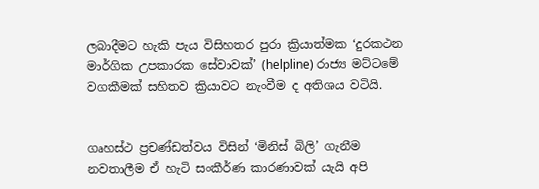ලබාදීමට හැකි පැය විසිහතර පුරා ක්‍රියාත්මක ‘දුරකථන මාර්ගික උපකාරක සේවාවක්’ (helpline) රාජ්‍ය මට්ටමේ වගකීමක් සහිතව ක්‍රියාවට නැංවීම ද අතිශය වටියි.


ගෘහස්ථ ප්‍රචණ්ඩත්වය විසින් ‘මිනිස් බිලි’ ගැනීම නවතාලීම ඒ හැටි සංකීර්ණ කාරණාවක් යැයි අපි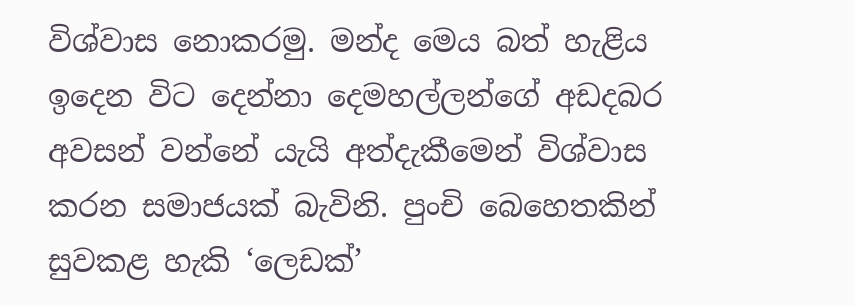විශ්වාස නොකරමු. මන්ද මෙය බත් හැළිය ඉදෙන විට දෙන්නා දෙමහල්ලන්ගේ අඩදබර අවසන් වන්නේ යැයි අත්දැකීමෙන් විශ්වාස කරන සමාජයක් බැවිනි. පුංචි බෙහෙතකින් සුවකළ හැකි ‘ලෙඩක්’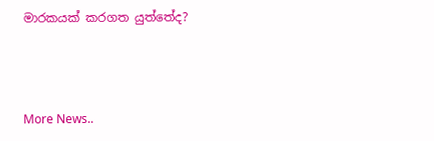මාරකයක් කරගත යුත්තේද?



More News..